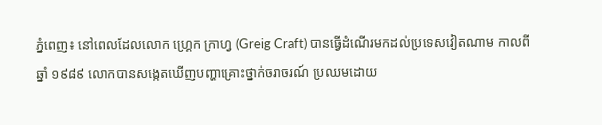ភ្នំពេញ៖ នៅពេលដែលលោក ហ្គ្រេក ក្រាហ្វ (Greig Craft) បានធ្វើដំណើរមកដល់ប្រទេសវៀតណាម កាលពីឆ្នាំ ១៩៨៩ លោកបានសង្កេតឃើញបញ្ហាគ្រោះថ្នាក់ចរាចរណ៍ ប្រឈមដោយ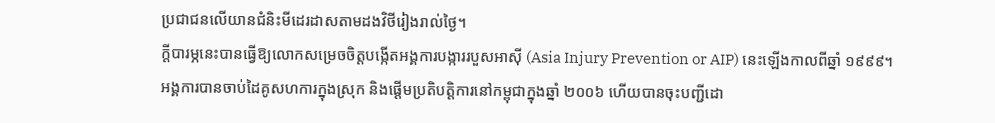ប្រជាជនលើយានជំនិះមីដេរដាសតាមដងវិថីរៀងរាល់ថ្ងៃ។
ក្ដីបារម្ភនេះបានធ្វើឱ្យលោកសម្រេចចិត្តបង្កើតអង្គការបង្ការរបួសអាស៊ី (Asia Injury Prevention or AIP) នេះឡើងកាលពីឆ្នាំ ១៩៩៩។
អង្គការបានចាប់ដៃគូសហការក្នុងស្រុក និងផ្ដើមប្រតិបត្តិការនៅកម្ពុជាក្នុងឆ្នាំ ២០០៦ ហើយបានចុះបញ្ជីដោ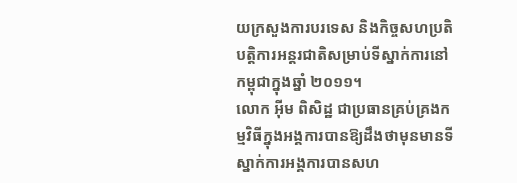យក្រសួងការបរទេស និងកិច្ចសហប្រតិបត្តិការអន្តរជាតិសម្រាប់ទីស្នាក់ការនៅកម្ពុជាក្នុងឆ្នាំ ២០១១។
លោក អ៊ីម ពិសិដ្ឋ ជាប្រធានគ្រប់គ្រងកម្មវិធីក្នុងអង្គការបានឱ្យដឹងថាមុនមានទីស្នាក់ការអង្គការបានសហ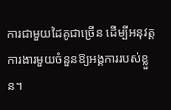ការជាមួយដៃគូជាច្រើន ដើម្បីអនុវត្តការងារមួយចំនួនឱ្យអង្គការរបស់ខ្លួន។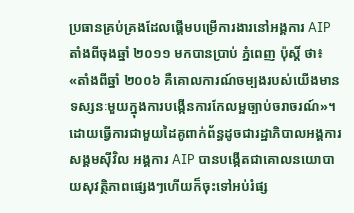ប្រធានគ្រប់គ្រងដែលផ្ដើមបម្រើការងារនៅអង្គការ AIP តាំងពីចុងឆ្នាំ ២០១១ មកបានប្រាប់ ភ្នំពេញ ប៉ុស្តិ៍ ថា៖ «តាំងពីឆ្នាំ ២០០៦ គឺគោលការណ៍ចម្បងរបស់យើងមានទស្សនៈមួយក្នុងការបង្កើនការកែលម្អច្បាប់ចរាចរណ៍»។
ដោយធ្វើការជាមួយដៃគូពាក់ព័ន្ធដូចជារដ្ឋាភិបាលអង្គការសង្គមស៊ីវិល អង្គការ AIP បានបង្កើតជាគោលនយោបាយសុវត្ថិភាពផ្សេងៗហើយក៏ចុះទៅអប់រំផ្ស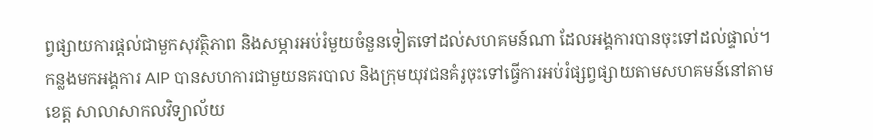ព្វផ្សាយការផ្ដល់ជាមួកសុវត្ថិភាព និងសម្ភារអប់រំមួយចំនួនទៀតទៅដល់សហគមន៍ណា ដែលអង្គការបានចុះទៅដល់ផ្ទាល់។
កន្លងមកអង្គការ AIP បានសហការជាមួយនគរបាល និងក្រុមយុវជនគំរូចុះទៅធ្វើការអប់រំផ្សព្វផ្សាយតាមសហគមន៍នៅតាមខេត្ត សាលាសាកលវិទ្យាល័យ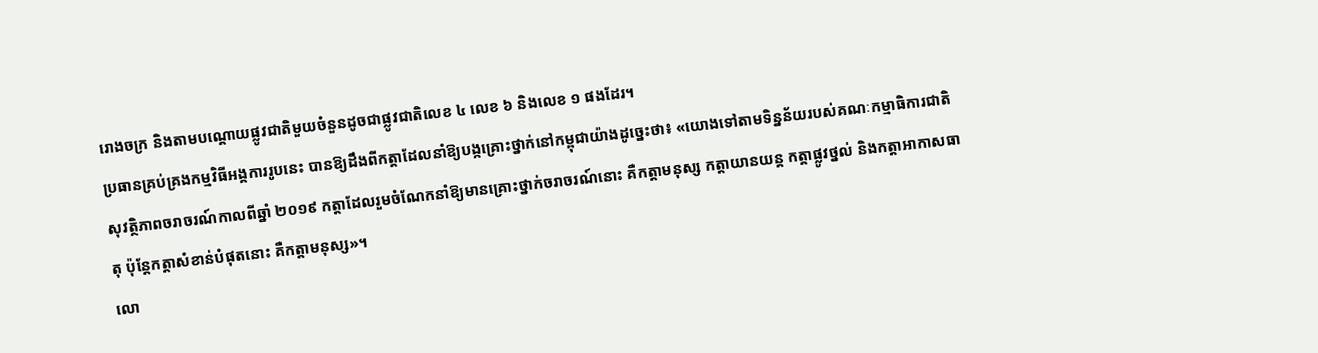រោងចក្រ និងតាមបណ្ដោយផ្លូវជាតិមួយចំនួនដូចជាផ្លូវជាតិលេខ ៤ លេខ ៦ និងលេខ ១ ផងដែរ។
ប្រធានគ្រប់គ្រងកម្មវិធីអង្គការរូបនេះ បានឱ្យដឹងពីកត្តាដែលនាំឱ្យបង្កគ្រោះថ្នាក់នៅកម្ពុជាយ៉ាងដូច្នេះថា៖ «យោងទៅតាមទិន្នន័យរបស់គណៈកម្មាធិការជាតិសុវត្ថិភាពចរាចរណ៍កាលពីឆ្នាំ ២០១៩ កត្តាដែលរួមចំណែកនាំឱ្យមានគ្រោះថ្នាក់ចរាចរណ៍នោះ គឺកត្តាមនុស្ស កត្តាយានយន្ត កត្តាផ្លូវថ្នល់ និងកត្តាអាកាសធាតុ ប៉ុន្តែកត្តាសំខាន់បំផុតនោះ គឺកត្តាមនុស្ស»។
លោ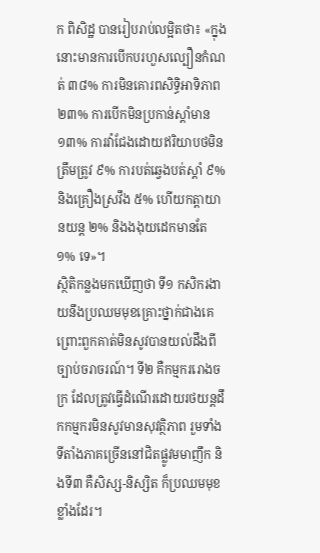ក ពិសិដ្ឋ បានរៀបរាប់លម្អិតថា៖ «ក្នុងនោះមានការបើកបរហួសល្បឿនកំណត់ ៣៨% ការមិនគោរពសិទ្ធិអាទិភាព ២៣% ការបើកមិនប្រកាន់ស្ដាំមាន ១៣% ការវ៉ាជែងដោយឥរិយាបថមិនត្រឹមត្រូវ ៩% ការបត់ឆ្វេងបត់ស្ដាំ ៩% និងគ្រឿងស្រវឹង ៥% ហើយកត្តាយានយន្ត ២% និងងងុយដេកមានតែ ១% ទេ»។
ស្ថិតិកន្លងមកឃើញថា ទី១ កសិករងាយនឹងប្រឈមមុខគ្រោះថ្នាក់ជាងគេ ព្រោះពួកគាត់មិនសូវបានយល់ដឹងពីច្បាប់ចរាចរណ៍។ ទី២ គឺកម្មកររោងចក្រ ដែលត្រូវធ្វើដំណើរដោយរថយន្តដឹកកម្មករមិនសូវមានសុវត្ថិភាព រួមទាំងទីតាំងភាគច្រើននៅជិតផ្លូវមមាញឹក និងទី៣ គឺសិស្ស-និស្សិត ក៏ប្រឈមមុខខ្លាំងដែរ។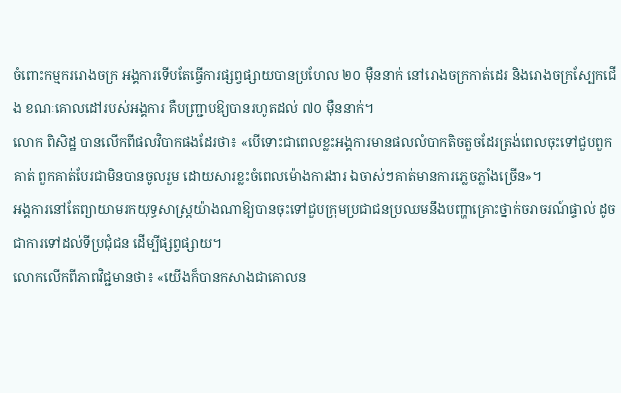ចំពោះកម្មកររោងចក្រ អង្គការទើបតែធ្វើការផ្សព្វផ្សាយបានប្រហែល ២០ ម៉ឺននាក់ នៅរោងចក្រកាត់ដេរ និងរោងចក្រស្បែកជើង ខណៈគោលដៅរបស់អង្គការ គឺបញ្ជ្រាបឱ្យបានរហូតដល់ ៧០ ម៉ឺននាក់។
លោក ពិសិដ្ឋ បានលើកពីផលវិបាកផងដែរថា៖ «បើទោះជាពេលខ្លះអង្គការមានផលលំបាកតិចតួចដែរត្រង់ពេលចុះទៅជួបពួកគាត់ ពួកគាត់បែរជាមិនបានចូលរួម ដោយសារខ្លះចំពេលម៉ោងការងារ ឯចាស់ៗគាត់មានការភ្លេចភ្លាំងច្រើន»។
អង្គការនៅតែព្យាយាមរកយុទ្ធសាស្រ្តយ៉ាងណាឱ្យបានចុះទៅជួបក្រុមប្រជាជនប្រឈមនឹងបញ្ហាគ្រោះថ្នាក់ចរាចរណ៍ផ្ទាល់ ដូចជាការទៅដល់ទីប្រជុំជន ដើម្បីផ្សព្វផ្សាយ។
លោកលើកពីភាពវិជ្ជមានថា៖ «យើងក៏បានកសាងជាគោលន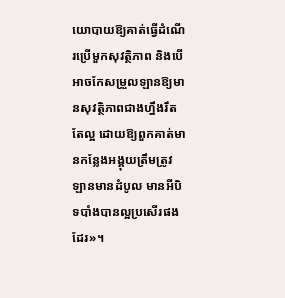យោបាយឱ្យគាត់ធ្វើដំណើរប្រើមួកសុវត្ថិភាព និងបើអាចកែសម្រួលឡានឱ្យមានសុវត្ថិភាពជាងហ្នឹងរឹតតែល្អ ដោយឱ្យពួកគាត់មានកន្លែងអង្គុយត្រឹមត្រូវ ឡានមានដំបូល មានអីបិទបាំងបានល្អប្រសើរផងដែរ»។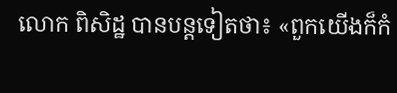លោក ពិសិដ្ឋ បានបន្តទៀតថា៖ «ពួកយើងក៏កំ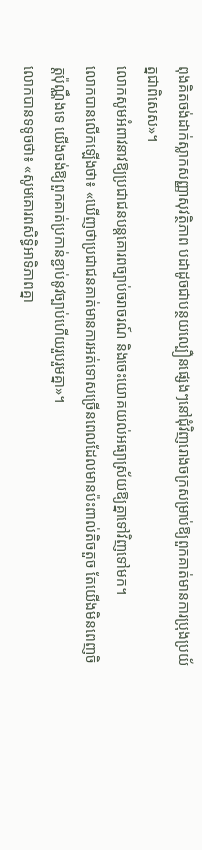ពុងគិតចង់ដាក់ស្លាកសញ្ញាសុវត្ថិភាព បដាដូចជាបន្ថយល្បឿនផ្សេងៗនៅជុំវិញរោងចក្រសម្រាប់ឱ្យពួកគាត់មានការប្រុងប្រយ័ត្នជាពិសេស»។
លោកសូមអំពាវនាវឱ្យប្រជាជនបន្តគោរពច្បាប់ចរាចរណ៍ និងចេះយោគយល់អធ្យាស្រ័យឱ្យគ្នាទៅវិញទៅមក។
លោកបានលើកឡើងថា៖ «ឃើញថាប្រជាជនគាត់មានការអត់ទោសច្រើនពេលដែលមានប៉ះពាល់តិចតួច តែយើងមិនពេញចិត្តប៉ុណ្ណឹងទេ យើងចង់ឱ្យពួកគាត់ប្រកាន់ខ្ជាប់នូវច្បាប់ហើយរួបរួមគ្នា»។
លោកបានទទូចថា៖ «សូមគោរពសិទិ្ធអាទិភាពគ្នា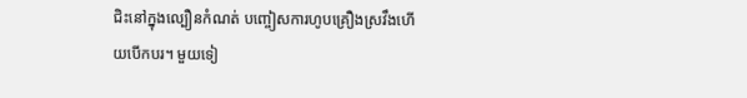ជិះនៅក្នុងល្បឿនកំណត់ បញ្ចៀសការហូបគ្រឿងស្រវឹងហើយបើកបរ។ មួយទៀ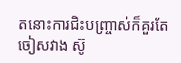តនោះការជិះបញ្រ្ចាស់ក៏គួរតែចៀសវាង ស៊ូ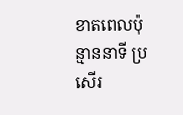ខាតពេលប៉ុន្មាននាទី ប្រសើរ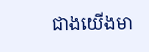ជាងយើងមា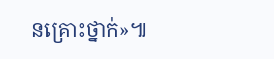នគ្រោះថ្នាក់»៕